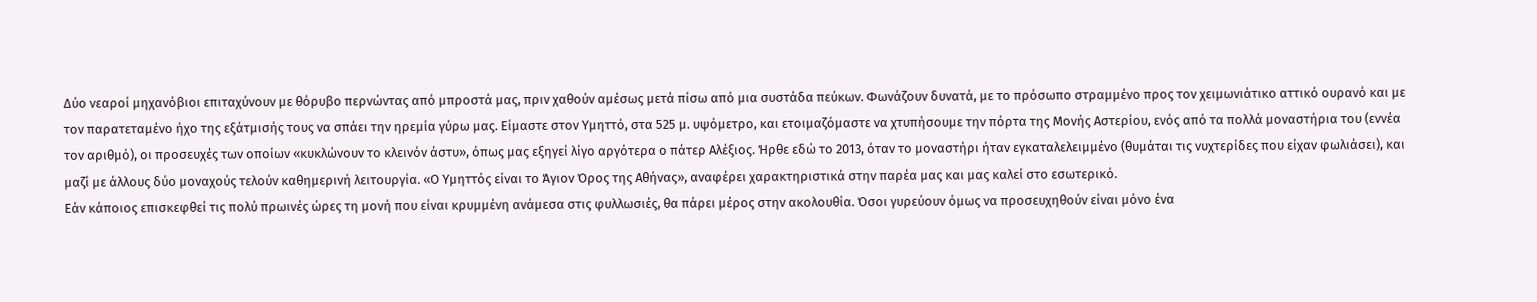Δύο νεαροί μηχανόβιοι επιταχύνουν με θόρυβο περνώντας από μπροστά μας, πριν χαθούν αμέσως μετά πίσω από μια συστάδα πεύκων. Φωνάζουν δυνατά, με το πρόσωπο στραμμένο προς τον χειμωνιάτικο αττικό ουρανό και με τον παρατεταμένο ήχο της εξάτμισής τους να σπάει την ηρεμία γύρω μας. Είμαστε στον Υμηττό, στα 525 μ. υψόμετρο, και ετοιμαζόμαστε να χτυπήσουμε την πόρτα της Μονής Αστερίου, ενός από τα πολλά μοναστήρια του (εννέα τον αριθμό), οι προσευχές των οποίων «κυκλώνουν το κλεινόν άστυ», όπως μας εξηγεί λίγο αργότερα ο πάτερ Αλέξιος. Ήρθε εδώ το 2013, όταν το μοναστήρι ήταν εγκαταλελειμμένο (θυμάται τις νυχτερίδες που είχαν φωλιάσει), και μαζί με άλλους δύο μοναχούς τελούν καθημερινή λειτουργία. «Ο Υμηττός είναι το Άγιον Όρος της Αθήνας», αναφέρει χαρακτηριστικά στην παρέα μας και μας καλεί στο εσωτερικό.
Εάν κάποιος επισκεφθεί τις πολύ πρωινές ώρες τη μονή που είναι κρυμμένη ανάμεσα στις φυλλωσιές, θα πάρει μέρος στην ακολουθία. Όσοι γυρεύουν όμως να προσευχηθούν είναι μόνο ένα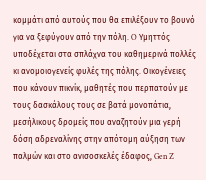κομμάτι από αυτούς που θα επιλέξουν το βουνό για να ξεφύγουν από την πόλη. O Υμηττός υποδέχεται στα σπλάχνα του καθημερινά πολλές κι ανομοιογενείς φυλές της πόλης. Οικογένειες που κάνουν πικνίκ, μαθητές που περπατούν με τους δασκάλους τους σε βατά μονοπάτια, μεσήλικους δρομείς που αναζητούν μια γερή δόση αδρεναλίνης στην απότομη αύξηση των παλμών και στο ανισοσκελές έδαφος, Gen Z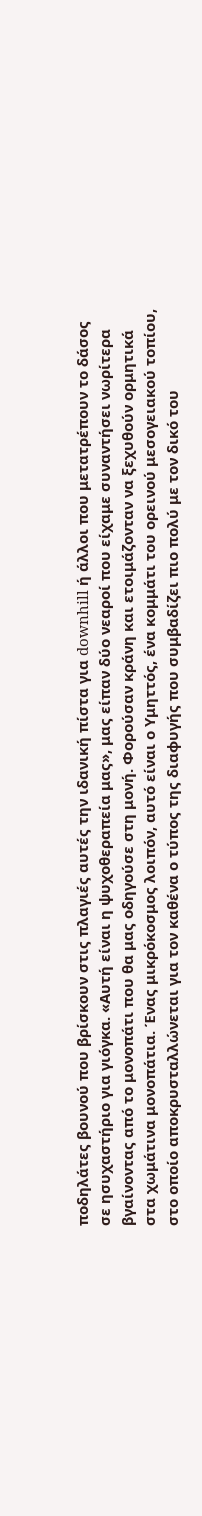ποδηλάτες βουνού που βρίσκουν στις πλαγιές αυτές την ιδανική πίστα για downhill ή άλλοι που μετατρέπουν το δάσος σε ησυχαστήριο για γιόγκα. «Αυτή είναι η ψυχοθεραπεία μας», μας είπαν δύο νεαροί που είχαμε συναντήσει νωρίτερα βγαίνοντας από το μονοπάτι που θα μας οδηγούσε στη μονή. Φορούσαν κράνη και ετοιμάζονταν να ξεχυθούν ορμητικά στα χωμάτινα μονοπάτια. Ένας μικρόκοσμος λοιπόν, αυτό είναι ο Υμηττός, ένα κομμάτι του ορεινού μεσογειακού τοπίου, στο οποίο αποκρυσταλλώνεται για τον καθένα ο τύπος της διαφυγής που συμβαδίζει πιο πολύ με τον δικό του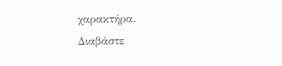χαρακτήρα.
Διαβάστε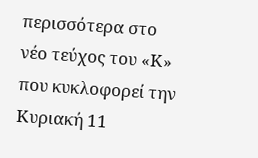περισσότερα στο νέο τεύχος του «Κ» που κυκλοφορεί την Κυριακή 11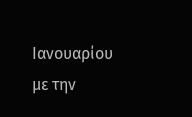Ιανουαρίου με την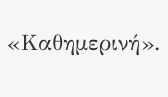«Καθημερινή».